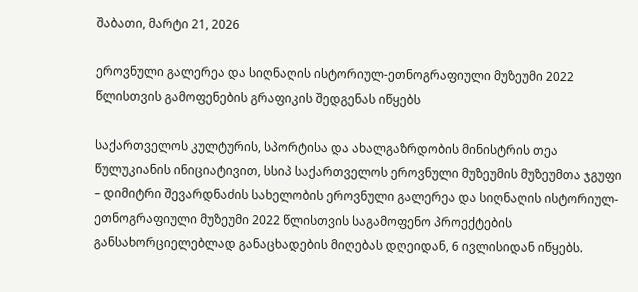შაბათი, მარტი 21, 2026

ეროვნული გალერეა და სიღნაღის ისტორიულ-ეთნოგრაფიული მუზეუმი 2022 წლისთვის გამოფენების გრაფიკის შედგენას იწყებს

საქართველოს კულტურის, სპორტისა და ახალგაზრდობის მინისტრის თეა წულუკიანის ინიციატივით, სსიპ საქართველოს ეროვნული მუზეუმის მუზეუმთა ჯგუფი – დიმიტრი შევარდნაძის სახელობის ეროვნული გალერეა და სიღნაღის ისტორიულ-ეთნოგრაფიული მუზეუმი 2022 წლისთვის საგამოფენო პროექტების განსახორციელებლად განაცხადების მიღებას დღეიდან, 6 ივლისიდან იწყებს.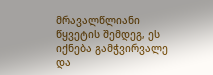მრავალწლიანი წყვეტის შემდეგ, ეს იქნება გამჭვირვალე და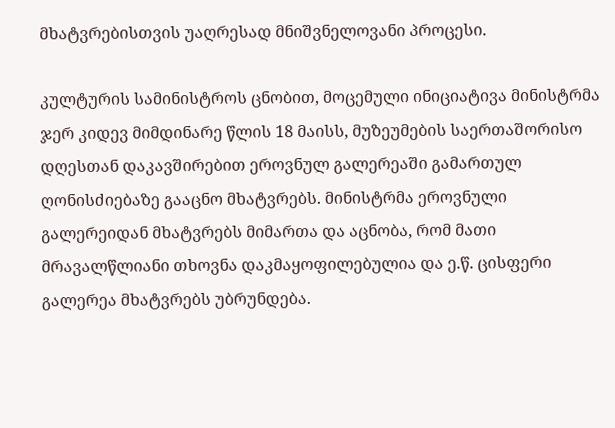მხატვრებისთვის უაღრესად მნიშვნელოვანი პროცესი.

კულტურის სამინისტროს ცნობით, მოცემული ინიციატივა მინისტრმა ჯერ კიდევ მიმდინარე წლის 18 მაისს, მუზეუმების საერთაშორისო დღესთან დაკავშირებით ეროვნულ გალერეაში გამართულ ღონისძიებაზე გააცნო მხატვრებს. მინისტრმა ეროვნული გალერეიდან მხატვრებს მიმართა და აცნობა, რომ მათი მრავალწლიანი თხოვნა დაკმაყოფილებულია და ე.წ. ცისფერი გალერეა მხატვრებს უბრუნდება.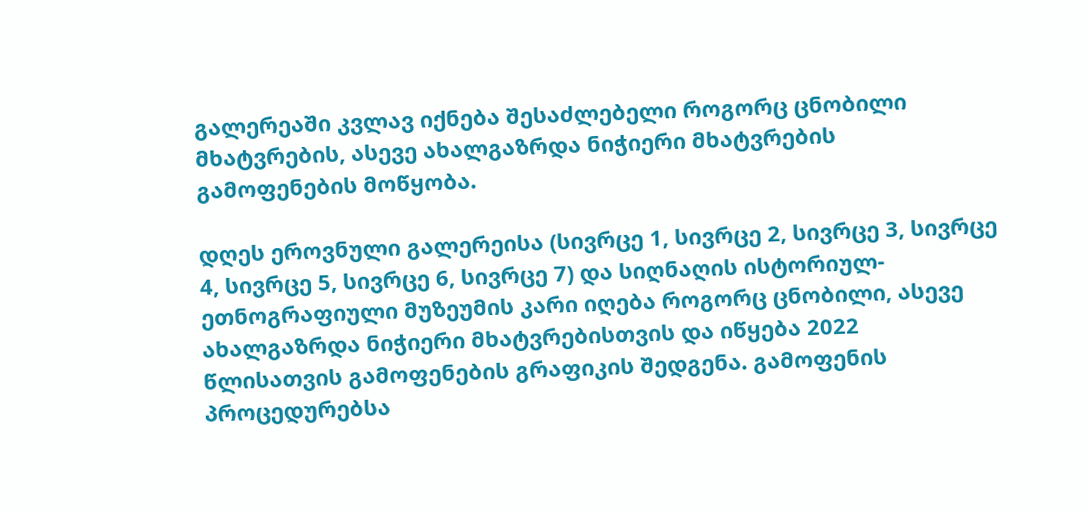გალერეაში კვლავ იქნება შესაძლებელი როგორც ცნობილი მხატვრების, ასევე ახალგაზრდა ნიჭიერი მხატვრების გამოფენების მოწყობა.

დღეს ეროვნული გალერეისა (სივრცე 1, სივრცე 2, სივრცე 3, სივრცე 4, სივრცე 5, სივრცე 6, სივრცე 7) და სიღნაღის ისტორიულ-ეთნოგრაფიული მუზეუმის კარი იღება როგორც ცნობილი, ასევე ახალგაზრდა ნიჭიერი მხატვრებისთვის და იწყება 2022 წლისათვის გამოფენების გრაფიკის შედგენა. გამოფენის პროცედურებსა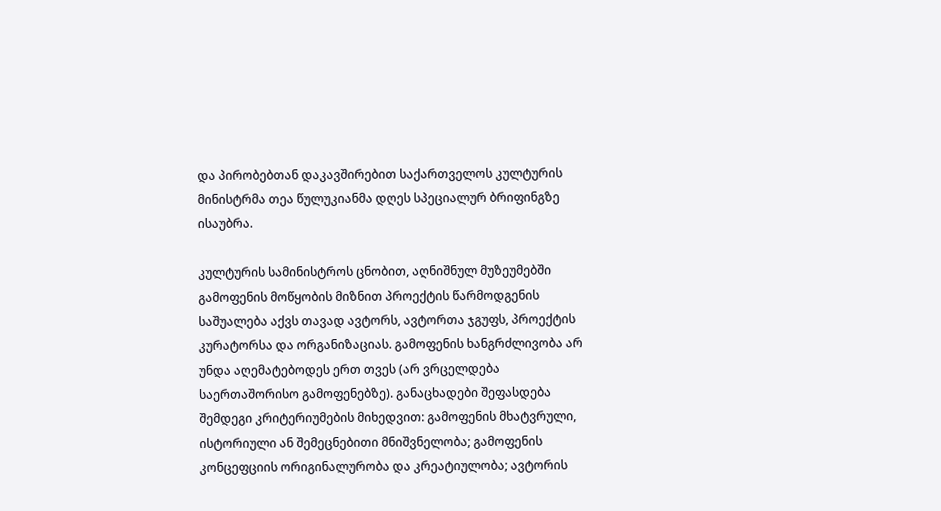და პირობებთან დაკავშირებით საქართველოს კულტურის მინისტრმა თეა წულუკიანმა დღეს სპეციალურ ბრიფინგზე ისაუბრა.

კულტურის სამინისტროს ცნობით, აღნიშნულ მუზეუმებში გამოფენის მოწყობის მიზნით პროექტის წარმოდგენის საშუალება აქვს თავად ავტორს, ავტორთა ჯგუფს, პროექტის კურატორსა და ორგანიზაციას. გამოფენის ხანგრძლივობა არ უნდა აღემატებოდეს ერთ თვეს (არ ვრცელდება საერთაშორისო გამოფენებზე). განაცხადები შეფასდება შემდეგი კრიტერიუმების მიხედვით: გამოფენის მხატვრული, ისტორიული ან შემეცნებითი მნიშვნელობა; გამოფენის კონცეფციის ორიგინალურობა და კრეატიულობა; ავტორის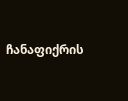ჩანაფიქრის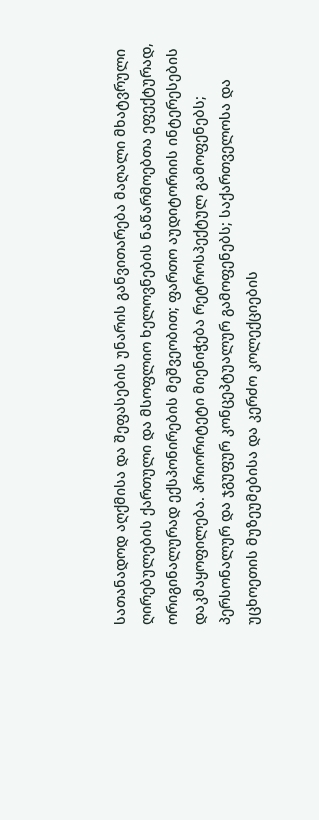სათანადოდ აღქმისა და შეფასების უნარის განვითარება მაღალი მხატვრული ღირებულების ქართული და მსოფლიო ხელოვნების ნაწარმოებთა ეფექტურად, ორიგინალურად ექსპონირების მეშვეობით; ფართო აუდიტორიის ინტერესების დაკმაყოფილება. პრიორიტეტი მიენიჭება რეტროსპექტულ გამოფენებს; პერსონალურ და ჯგუფურ კონცეპტუალურ გამოფენებს; საქართველოსა და უცხოეთის მუზეუმებისა და კერძო კოლექციების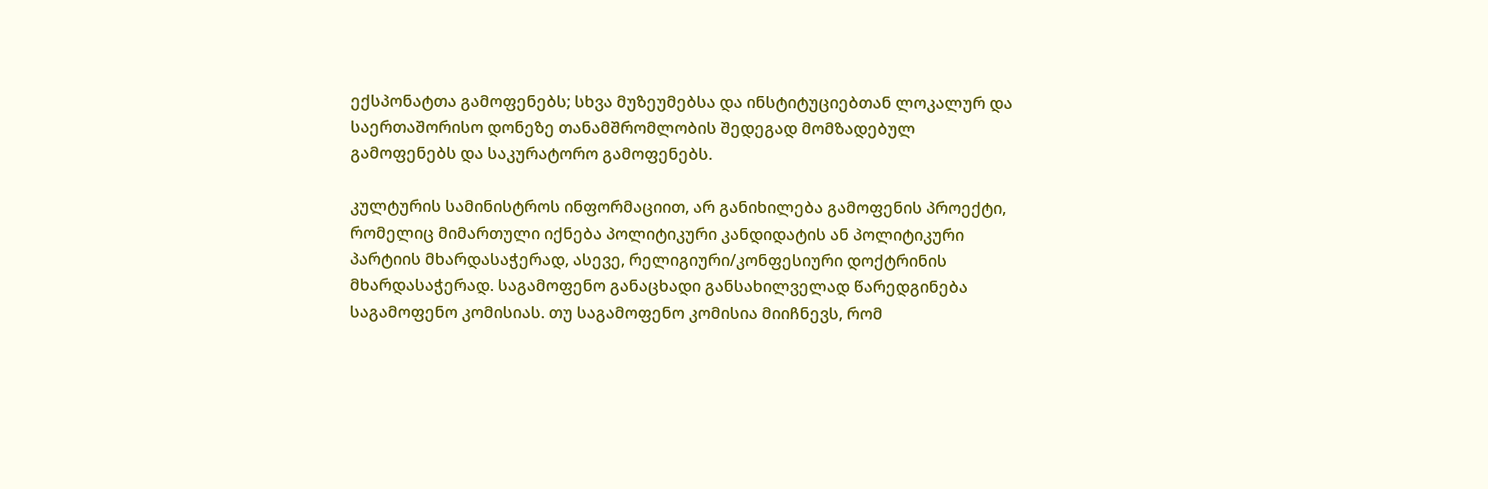ექსპონატთა გამოფენებს; სხვა მუზეუმებსა და ინსტიტუციებთან ლოკალურ და საერთაშორისო დონეზე თანამშრომლობის შედეგად მომზადებულ გამოფენებს და საკურატორო გამოფენებს.

კულტურის სამინისტროს ინფორმაციით, არ განიხილება გამოფენის პროექტი, რომელიც მიმართული იქნება პოლიტიკური კანდიდატის ან პოლიტიკური პარტიის მხარდასაჭერად, ასევე, რელიგიური/კონფესიური დოქტრინის მხარდასაჭერად. საგამოფენო განაცხადი განსახილველად წარედგინება საგამოფენო კომისიას. თუ საგამოფენო კომისია მიიჩნევს, რომ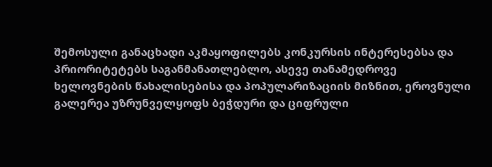შემოსული განაცხადი აკმაყოფილებს კონკურსის ინტერესებსა და პრიორიტეტებს საგანმანათლებლო, ასევე თანამედროვე ხელოვნების წახალისებისა და პოპულარიზაციის მიზნით, ეროვნული გალერეა უზრუნველყოფს ბეჭდური და ციფრული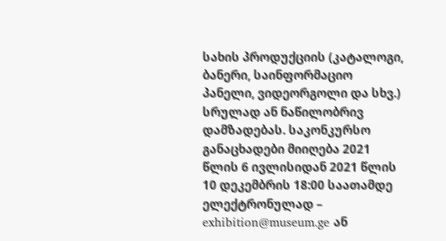სახის პროდუქციის (კატალოგი, ბანერი, საინფორმაციო პანელი, ვიდეორგოლი და სხვ.) სრულად ან ნაწილობრივ დამზადებას. საკონკურსო განაცხადები მიიღება 2021 წლის 6 ივლისიდან 2021 წლის 10 დეკემბრის 18:00 საათამდე ელექტრონულად – exhibition@museum.ge ან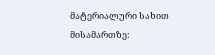მატერიალური სახით მისამართზე: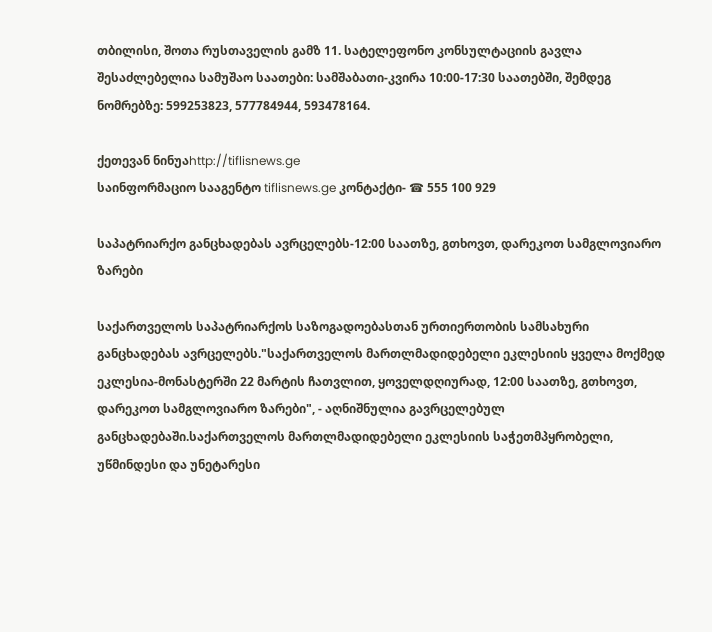თბილისი, შოთა რუსთაველის გამზ 11. სატელეფონო კონსულტაციის გავლა შესაძლებელია სამუშაო საათები: სამშაბათი-კვირა 10:00-17:30 საათებში, შემდეგ ნომრებზე: 599253823, 577784944, 593478164.

ქეთევან ნინუაhttp://tiflisnews.ge
საინფორმაციო სააგენტო tiflisnews.ge კონტაქტი- ☎ 555 100 929

საპატრიარქო განცხადებას ავრცელებს-12:00 საათზე, გთხოვთ, დარეკოთ სამგლოვიარო ზარები

საქართველოს საპატრიარქოს საზოგადოებასთან ურთიერთობის სამსახური განცხადებას ავრცელებს."საქართველოს მართლმადიდებელი ეკლესიის ყველა მოქმედ ეკლესია-მონასტერში 22 მარტის ჩათვლით, ყოველდღიურად, 12:00 საათზე, გთხოვთ, დარეკოთ სამგლოვიარო ზარები", - აღნიშნულია გავრცელებულ განცხადებაში.საქართველოს მართლმადიდებელი ეკლესიის საჭეთმპყრობელი, უწმინდესი და უნეტარესი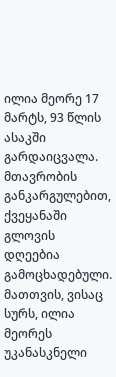ილია მეორე 17 მარტს, 93 წლის ასაკში გარდაიცვალა. მთავრობის განკარგულებით, ქვეყანაში გლოვის დღეებია გამოცხადებული. მათთვის, ვისაც სურს, ილია მეორეს უკანასკნელი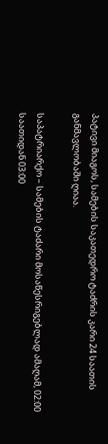პატივი მიაგოს, სამების საკათედრო ტაძრის კარი 24 საათის განმავლობაში ღიაა.

საპატრიარქო – სამების ტაძარი მოსაწესრიგებლად ამაღამ, 02:00 საათიდან 03:00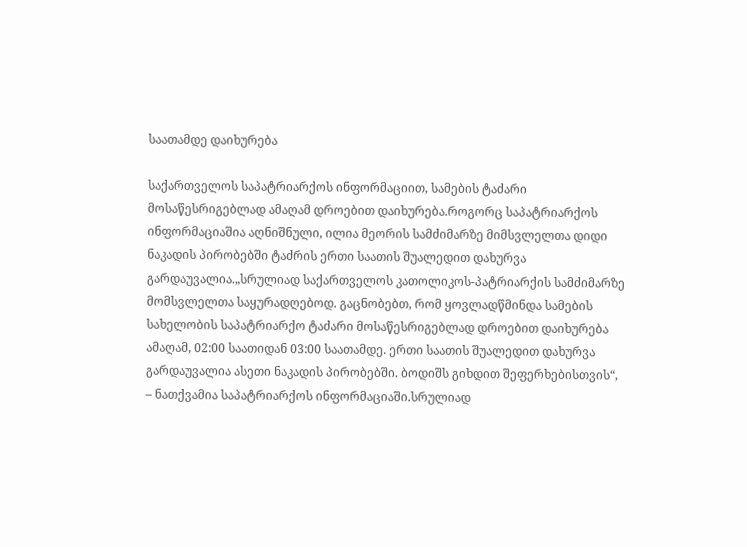საათამდე დაიხურება

საქართველოს საპატრიარქოს ინფორმაციით, სამების ტაძარი მოსაწესრიგებლად ამაღამ დროებით დაიხურება.როგორც საპატრიარქოს ინფორმაციაშია აღნიშნული, ილია მეორის სამძიმარზე მიმსვლელთა დიდი ნაკადის პირობებში ტაძრის ერთი საათის შუალედით დახურვა გარდაუვალია.„სრულიად საქართველოს კათოლიკოს-პატრიარქის სამძიმარზე მომსვლელთა საყურადღებოდ. გაცნობებთ, რომ ყოვლადწმინდა სამების სახელობის საპატრიარქო ტაძარი მოსაწესრიგებლად დროებით დაიხურება ამაღამ, 02:00 საათიდან 03:00 საათამდე. ერთი საათის შუალედით დახურვა გარდაუვალია ასეთი ნაკადის პირობებში. ბოდიშს გიხდით შეფერხებისთვის“, – ნათქვამია საპატრიარქოს ინფორმაციაში.სრულიად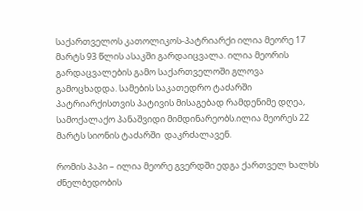საქართველოს კათოლიკოს-პატრიარქი ილია მეორე 17 მარტს 93 წლის ასაკში გარდაიცვალა. ილია მეორის გარდაცვალების გამო საქართველოში გლოვა გამოცხადდა. სამების საკათედრო ტაძარში პატრიარქისთვის პატივის მისაგებად რამდენიმე დღეა, სამოქალაქო პანაშვიდი მიმდინარეობს.ილია მეორეს 22 მარტს სიონის ტაძარში  დაკრძალავენ.

რომის პაპი – ილია მეორე გვერდში ედგა ქართველ ხალხს ძნელბედობის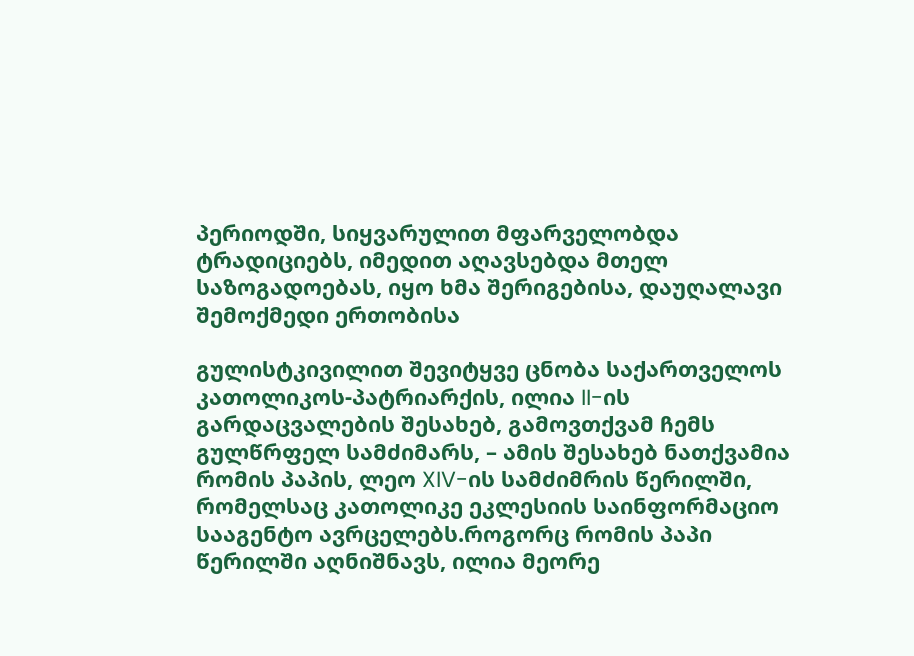პერიოდში, სიყვარულით მფარველობდა ტრადიციებს, იმედით აღავსებდა მთელ საზოგადოებას, იყო ხმა შერიგებისა, დაუღალავი შემოქმედი ერთობისა

გულისტკივილით შევიტყვე ცნობა საქართველოს კათოლიკოს-პატრიარქის, ილია II-ის გარდაცვალების შესახებ, გამოვთქვამ ჩემს გულწრფელ სამძიმარს, – ამის შესახებ ნათქვამია რომის პაპის, ლეო XIV-ის სამძიმრის წერილში, რომელსაც კათოლიკე ეკლესიის საინფორმაციო სააგენტო ავრცელებს.როგორც რომის პაპი წერილში აღნიშნავს, ილია მეორე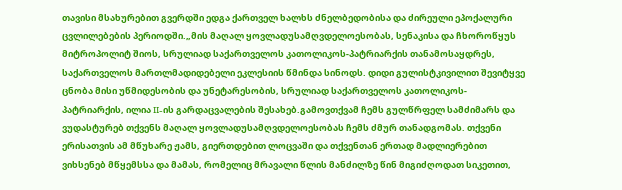თავისი მსახურებით გვერდში ედგა ქართველ ხალხს ძნელბედობისა და ძირეული ეპოქალური ცვლილებების პერიოდში.„მის მაღალ ყოვლადუსამღვდელოესობას, სენაკისა და ჩხოროწყუს მიტროპოლიტ შიოს, სრულიად საქართველოს კათოლიკოს-პატრიარქის თანამოსაყდრეს, საქართველოს მართლმადიდებელი ეკლესიის წმინდა სინოდს. დიდი გულისტკივილით შევიტყვე ცნობა მისი უწმიდესობის და უნეტარესობის, სრულიად საქართველოს კათოლიკოს-პატრიარქის, ილია II-ის გარდაცვალების შესახებ.გამოვთქვამ ჩემს გულწრფელ სამძიმარს და ვუდასტურებ თქვენს მაღალ ყოვლადუსამღვდელოესობას ჩემს ძმურ თანადგომას. თქვენი ერისათვის ამ მწუხარე ჟამს, გიერთდებით ლოცვაში და თქვენთან ერთად მადლიერებით ვიხსენებ მწყემსსა და მამას, რომელიც მრავალი წლის მანძილზე წინ მიგიძღოდათ სიკეთით,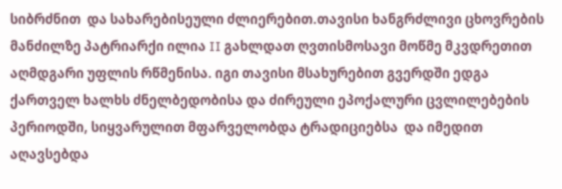სიბრძნით  და სახარებისეული ძლიერებით.თავისი ხანგრძლივი ცხოვრების მანძილზე პატრიარქი ილია II გახლდათ ღვთისმოსავი მოწმე მკვდრეთით აღმდგარი უფლის რწმენისა. იგი თავისი მსახურებით გვერდში ედგა ქართველ ხალხს ძნელბედობისა და ძირეული ეპოქალური ცვლილებების პერიოდში, სიყვარულით მფარველობდა ტრადიციებსა  და იმედით აღავსებდა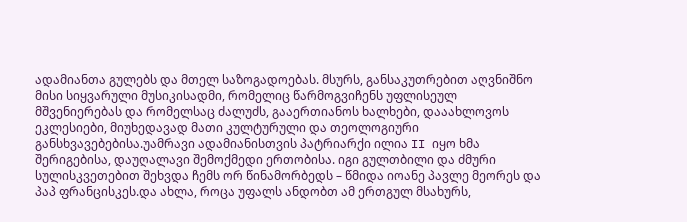ადამიანთა გულებს და მთელ საზოგადოებას. მსურს, განსაკუთრებით აღვნიშნო მისი სიყვარული მუსიკისადმი, რომელიც წარმოგვიჩენს უფლისეულ მშვენიერებას და რომელსაც ძალუძს, გააერთიანოს ხალხები, დააახლოვოს ეკლესიები, მიუხედავად მათი კულტურული და თეოლოგიური განსხვავებებისა.უამრავი ადამიანისთვის პატრიარქი ილია II იყო ხმა შერიგებისა, დაუღალავი შემოქმედი ერთობისა. იგი გულთბილი და ძმური სულისკვეთებით შეხვდა ჩემს ორ წინამორბედს – წმიდა იოანე პავლე მეორეს და პაპ ფრანცისკეს.და ახლა, როცა უფალს ანდობთ ამ ერთგულ მსახურს,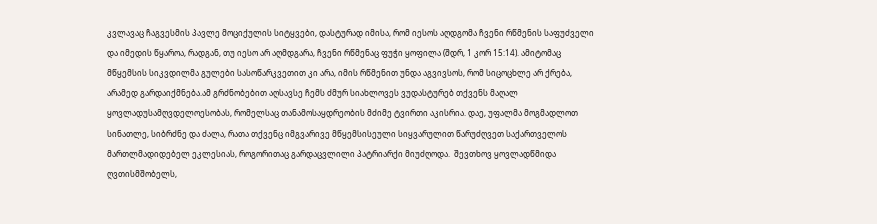კვლავაც ჩაგვესმის პავლე მოციქულის სიტყვები, დასტურად იმისა, რომ იესოს აღდგომა ჩვენი რწმენის საფუძველი და იმედის წყაროა, რადგან, თუ იესო არ აღმდგარა, ჩვენი რწმენაც ფუჭი ყოფილა (შდრ, 1 კორ 15:14). ამიტომაც მწყემსის სიკვდილმა გულები სასოწარკვეთით კი არა, იმის რწმენით უნდა აგვივსოს, რომ სიცოცხლე არ ქრება, არამედ გარდაიქმნება.ამ გრძნობებით აღსავსე ჩემს ძმურ სიახლოვეს ვუდასტურებ თქვენს მაღალ ყოვლადუსამღვდელოესობას, რომელსაც თანამოსაყდრეობის მძიმე ტვირთი აკისრია. დაე, უფალმა მოგმადლოთ სინათლე, სიბრძნე და ძალა, რათა თქვენც იმგვარივე მწყემსისეული სიყვარულით წარუძღვეთ საქართველოს მართლმადიდებელ ეკლესიას, როგორითაც გარდაცვლილი პატრიარქი მიუძღოდა.  შევთხოვ ყოვლადწმიდა ღვთისმშობელს,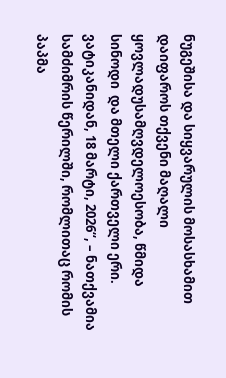ნუგეშისა და სიყვარულის მოსასხამით დაიფაროს თქვენი მაღალი ყოვლადუსამღვდელოესობა, წმიდა სინოდი  და მთელი ქართველი ერი. ვატიკანიდან, 18 მარტი, 2026“, – ნათქვამია სამძიმრის წერილში, რომლითაც რომის პაპმა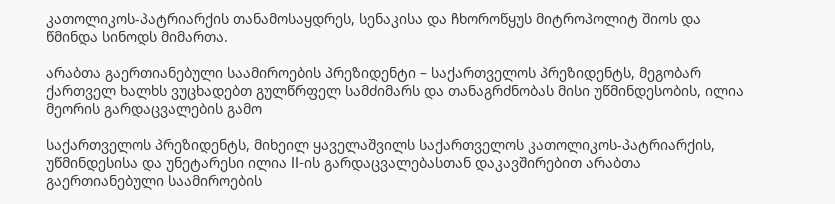კათოლიკოს-პატრიარქის თანამოსაყდრეს, სენაკისა და ჩხოროწყუს მიტროპოლიტ შიოს და წმინდა სინოდს მიმართა.

არაბთა გაერთიანებული საამიროების პრეზიდენტი – საქართველოს პრეზიდენტს, მეგობარ ქართველ ხალხს ვუცხადებთ გულწრფელ სამძიმარს და თანაგრძნობას მისი უწმინდესობის, ილია მეორის გარდაცვალების გამო

საქართველოს პრეზიდენტს, მიხეილ ყაველაშვილს საქართველოს კათოლიკოს-პატრიარქის, უწმინდესისა და უნეტარესი ილია II-ის გარდაცვალებასთან დაკავშირებით არაბთა გაერთიანებული საამიროების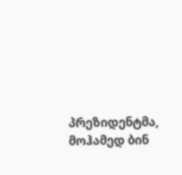პრეზიდენტმა, მოჰამედ ბინ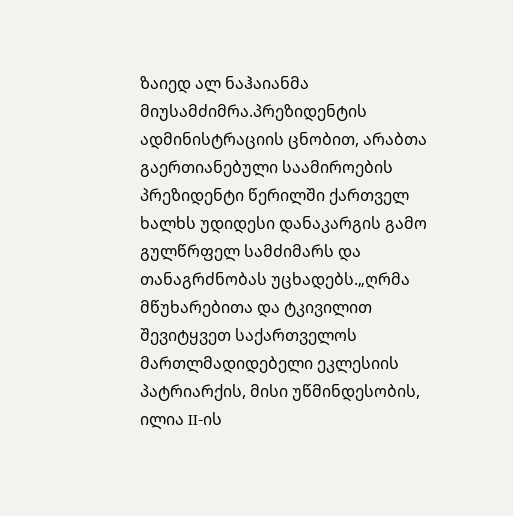ზაიედ ალ ნაჰაიანმა მიუსამძიმრა.პრეზიდენტის ადმინისტრაციის ცნობით, არაბთა გაერთიანებული საამიროების პრეზიდენტი წერილში ქართველ ხალხს უდიდესი დანაკარგის გამო გულწრფელ სამძიმარს და თანაგრძნობას უცხადებს.„ღრმა მწუხარებითა და ტკივილით შევიტყვეთ საქართველოს მართლმადიდებელი ეკლესიის პატრიარქის, მისი უწმინდესობის, ილია II-ის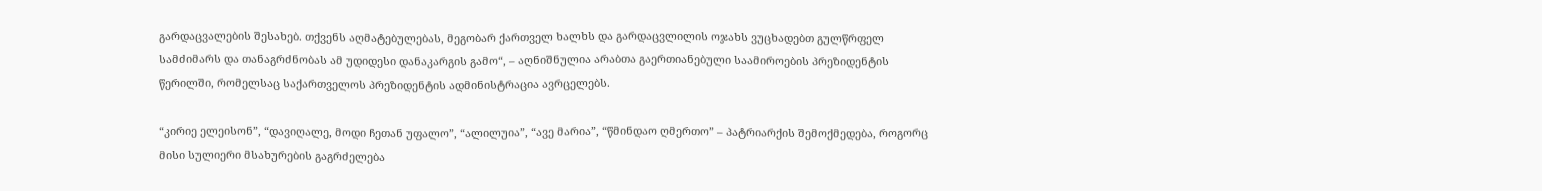გარდაცვალების შესახებ. თქვენს აღმატებულებას, მეგობარ ქართველ ხალხს და გარდაცვლილის ოჯახს ვუცხადებთ გულწრფელ სამძიმარს და თანაგრძნობას ამ უდიდესი დანაკარგის გამო“, – აღნიშნულია არაბთა გაერთიანებული საამიროების პრეზიდენტის წერილში, რომელსაც საქართველოს პრეზიდენტის ადმინისტრაცია ავრცელებს.

“კირიე ელეისონ”, “დავიღალე, მოდი ჩეთან უფალო”, “ალილუია”, “ავე მარია”, “წმინდაო ღმერთო” – პატრიარქის შემოქმედება, როგორც მისი სულიერი მსახურების გაგრძელება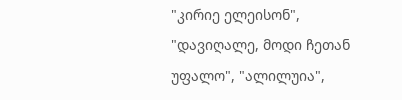"კირიე ელეისონ", "დავიღალე, მოდი ჩეთან უფალო", "ალილუია",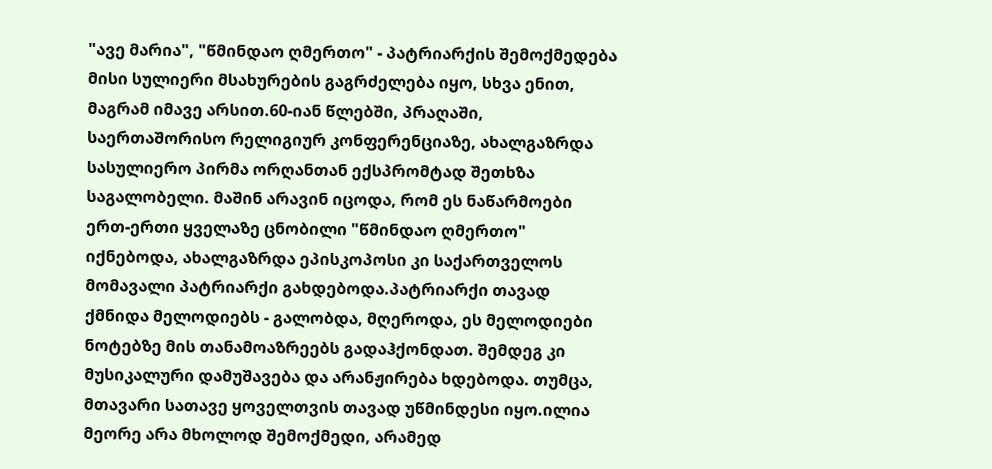"ავე მარია", "წმინდაო ღმერთო" - პატრიარქის შემოქმედება მისი სულიერი მსახურების გაგრძელება იყო, სხვა ენით, მაგრამ იმავე არსით.60-იან წლებში, პრაღაში, საერთაშორისო რელიგიურ კონფერენციაზე, ახალგაზრდა სასულიერო პირმა ორღანთან ექსპრომტად შეთხზა საგალობელი. მაშინ არავინ იცოდა, რომ ეს ნაწარმოები ერთ-ერთი ყველაზე ცნობილი "წმინდაო ღმერთო" იქნებოდა, ახალგაზრდა ეპისკოპოსი კი საქართველოს მომავალი პატრიარქი გახდებოდა.პატრიარქი თავად ქმნიდა მელოდიებს - გალობდა, მღეროდა, ეს მელოდიები ნოტებზე მის თანამოაზრეებს გადაჰქონდათ. შემდეგ კი მუსიკალური დამუშავება და არანჟირება ხდებოდა. თუმცა, მთავარი სათავე ყოველთვის თავად უწმინდესი იყო.ილია მეორე არა მხოლოდ შემოქმედი, არამედ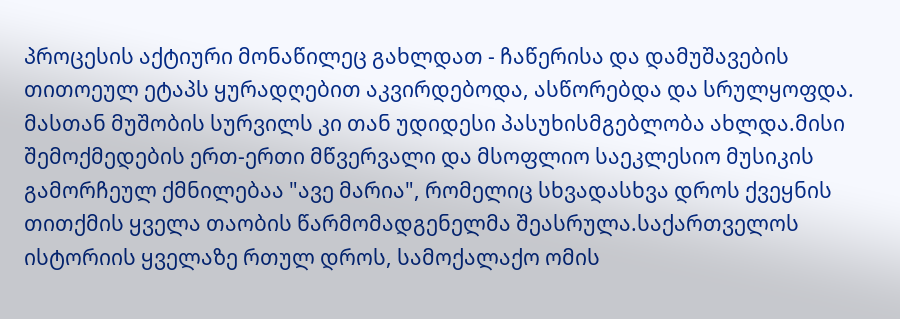პროცესის აქტიური მონაწილეც გახლდათ - ჩაწერისა და დამუშავების თითოეულ ეტაპს ყურადღებით აკვირდებოდა, ასწორებდა და სრულყოფდა. მასთან მუშობის სურვილს კი თან უდიდესი პასუხისმგებლობა ახლდა.მისი შემოქმედების ერთ-ერთი მწვერვალი და მსოფლიო საეკლესიო მუსიკის გამორჩეულ ქმნილებაა "ავე მარია", რომელიც სხვადასხვა დროს ქვეყნის თითქმის ყველა თაობის წარმომადგენელმა შეასრულა.საქართველოს ისტორიის ყველაზე რთულ დროს, სამოქალაქო ომის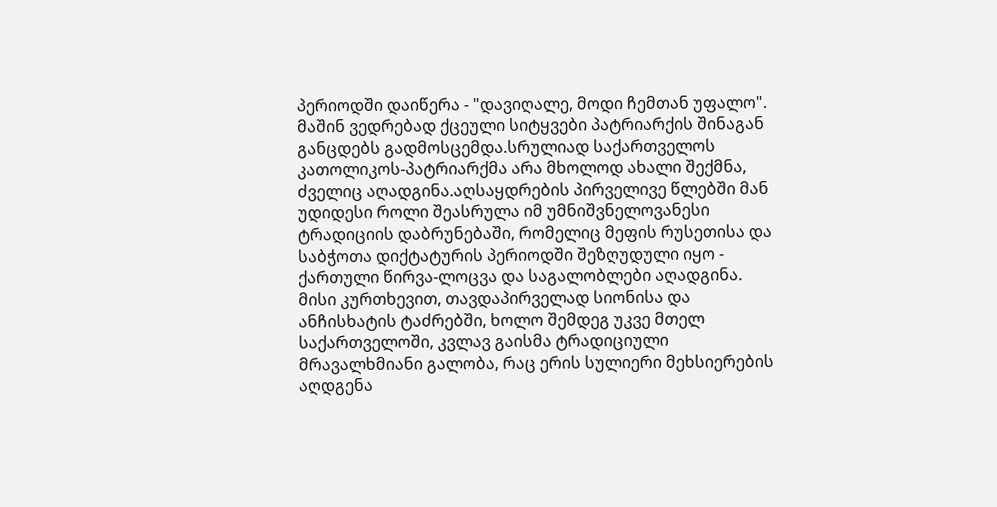პერიოდში დაიწერა - "დავიღალე, მოდი ჩემთან უფალო". მაშინ ვედრებად ქცეული სიტყვები პატრიარქის შინაგან განცდებს გადმოსცემდა.სრულიად საქართველოს კათოლიკოს-პატრიარქმა არა მხოლოდ ახალი შექმნა, ძველიც აღადგინა.აღსაყდრების პირველივე წლებში მან უდიდესი როლი შეასრულა იმ უმნიშვნელოვანესი ტრადიციის დაბრუნებაში, რომელიც მეფის რუსეთისა და საბჭოთა დიქტატურის პერიოდში შეზღუდული იყო - ქართული წირვა-ლოცვა და საგალობლები აღადგინა. მისი კურთხევით, თავდაპირველად სიონისა და ანჩისხატის ტაძრებში, ხოლო შემდეგ უკვე მთელ საქართველოში, კვლავ გაისმა ტრადიციული მრავალხმიანი გალობა, რაც ერის სულიერი მეხსიერების აღდგენა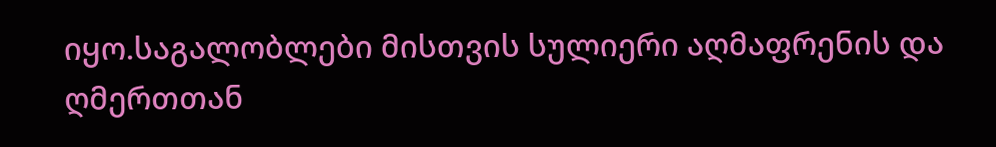იყო.საგალობლები მისთვის სულიერი აღმაფრენის და ღმერთთან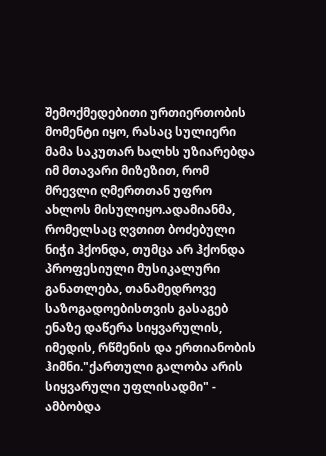შემოქმედებითი ურთიერთობის მომენტი იყო, რასაც სულიერი მამა საკუთარ ხალხს უზიარებდა იმ მთავარი მიზეზით, რომ მრევლი ღმერთთან უფრო ახლოს მისულიყო.ადამიანმა, რომელსაც ღვთით ბოძებული ნიჭი ჰქონდა, თუმცა არ ჰქონდა პროფესიული მუსიკალური განათლება, თანამედროვე საზოგადოებისთვის გასაგებ ენაზე დაწერა სიყვარულის, იმედის, რწმენის და ერთიანობის ჰიმნი."ქართული გალობა არის სიყვარული უფლისადმი" - ამბობდა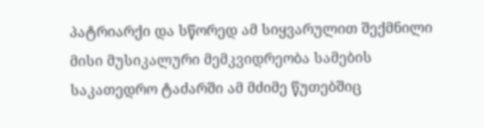პატრიარქი და სწორედ ამ სიყვარულით შექმნილი მისი მუსიკალური მემკვიდრეობა სამების საკათედრო ტაძარში ამ მძიმე წუთებშიც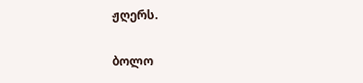ჟღერს.

ბოლო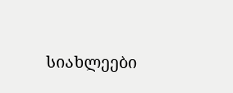სიახლეები